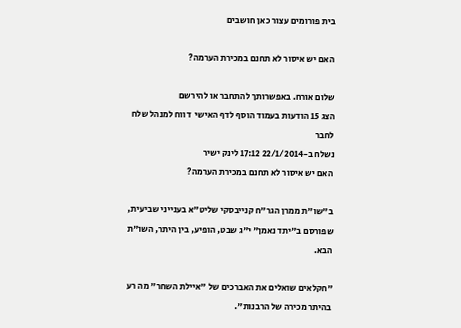בית פורומים עצור כאן חושבים

האם יש איסור לא תחנם במכירת הערמה?

שלום אורח. באפשרותך להתחבר או להירשם
הצג 15 הודעות בעמוד הוסף לדף האישי  דווח למנהל שלח לחבר
נשלח ב-22/1/2014 17:12 לינק ישיר
האם יש איסור לא תחנם במכירת הערמה?

ב"שו"ת ממרן הגר"ח קנייבסקי שליט"א בענייני שביעית, שפורסם ב"יתד נאמן" י"ג שבט, הופיע, בין היתר, השו"ת הבא.

"חקלאים שואלים את האברכים של "איילת השחר" מה רע בהיתר מכירה של הרבנות".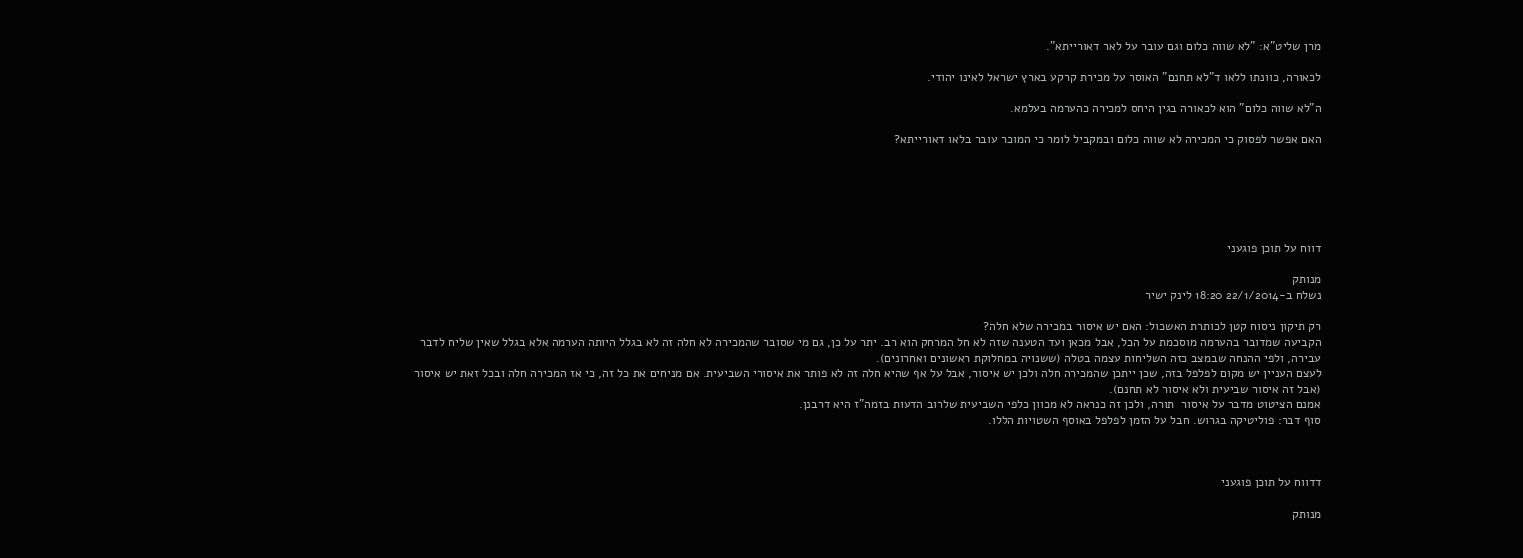מרן שליט"א: "לא שווה כלום וגם עובר על לאר דאורייתא".

לכאורה, כוונתו ללאו ד"לא תחנם" האוסר על מכירת קרקע בארץ ישראל לאינו יהודי.

ה"לא שווה כלום" הוא לכאורה בגין היחס למכירה כהערמה בעלמא.

האם אפשר לפסוק כי המכירה לא שווה כלום ובמקביל לומר כי המוכר עובר בלאו דאורייתא?






דווח על תוכן פוגעני

מנותק
נשלח ב-22/1/2014 18:20 לינק ישיר

רק תיקון ניסוח קטן לכותרת האשכול: האם יש איסור במכירה שלא חלה?
הקביעה שמדובר בהערמה מוסכמת על הכל, אבל מכאן ועד הטענה שזה לא חל המרחק הוא רב. יתר על כן, גם מי שסובר שהמכירה לא חלה זה לא בגלל היותה הערמה אלא בגלל שאין שליח לדבר עבירה, ולפי ההנחה שבמצב כזה השליחות עצמה בטלה (ששנויה במחלוקת ראשונים ואחרונים).
לעצם העניין יש מקום לפלפל בזה, שכן ייתכן שהמכירה חלה ולכן יש איסור, אבל על אף שהיא חלה זה לא פותר את איסורי השביעית. אם מניחים את כל זה, כי אז המכירה חלה ובכל זאת יש איסור (אבל זה איסור שביעית ולא איסור לא תחנם).
אמנם הציטוט מדבר על איסור  תורה, ולכן זה כנראה לא מכוון כלפי השביעית שלרוב הדעות בזמה"ז היא דרבנן.
סוף דבר: פוליטיקה בגרוש. חבל על הזמן לפלפל באוסף השטויות הללו.



דדווח על תוכן פוגעני

מנותק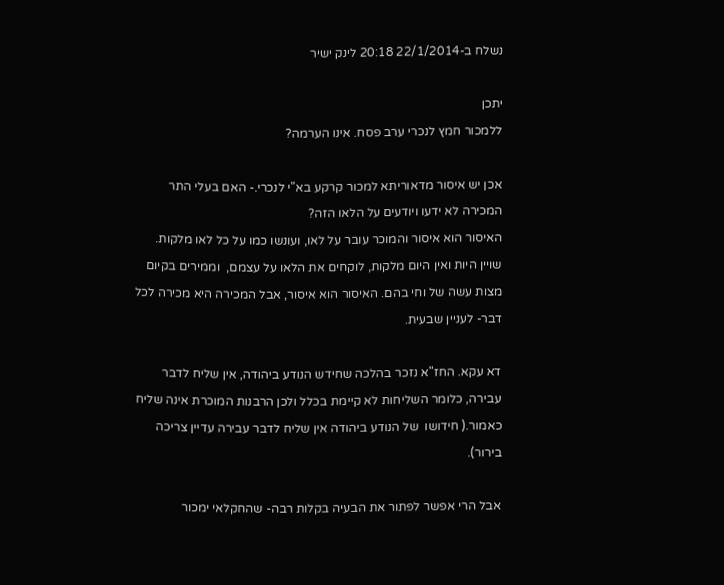נשלח ב-22/1/2014 20:18 לינק ישיר

יתכן
ללמכור חמץ לנכרי ערב פסח. אינו הערמה?

אכן יש איסור מדאוריתא למכור קרקע בא"י לנכרי.- האם בעלי התר המכירה לא ידעו ויודעים על הלאו הזה?
האיסור הוא איסור והמוכר עובר על לאו, ועונשו כמו על כל לאו מלקות. שויין היות ואין היום מלקות, לוקחים את הלאו על עצמם,  וממירים בקיום מצות עשה של וחי בהם. האיסור הוא איסור, אבל המכירה היא מכירה לכל דבר- לעניין שבעית.

דא עקא. החז"א נזכר בהלכה שחידש הנודע ביהודה, אין שליח לדבר עבירה, כלומר השליחות לא קיימת בכלל ולכן הרבנות המוכרת אינה שליח כאמור.( חידושו  של הנודע ביהודה אין שליח לדבר עבירה עדיין צריכה בירור).

אבל הרי אפשר לפתור את הבעיה בקלות רבה- שהחקלאי ימכור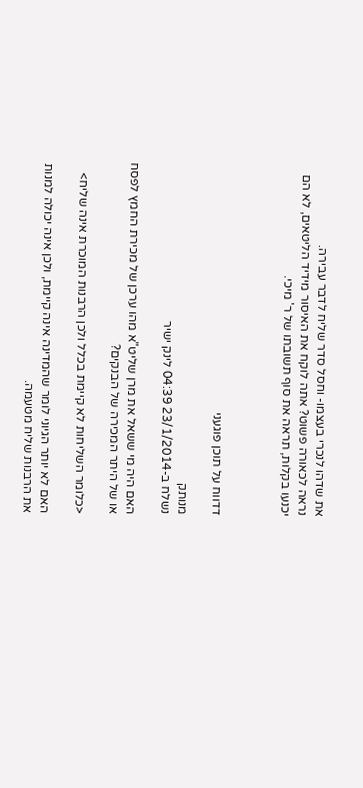את שדהו לנכרי בעצמו- וחסל סדר שליח לדבר עבירה.
נראה לכאורה פשוט? אתה לוקח את האיסור מידיד הליטאים, לא הם יכנעו בקלות, תראה את סוף תשובתו של ר' מיכי.



דדווח על תוכן פוגעני

מנותק
נשלח ב-23/1/2014 04:39 לינק ישיר

האם היה מי ששאל את מרן שליט"א מהו ערכן של מכירת החמץ לפסח  או של היתר המכירה של הבנקים?

<כלומר השליחות לא קיימת בכלל ולכן הרבנות המוכרת אינה שליח>

האם לא יותר הגיוני לומר שהמדינה אינה קיימת, ולכן אינה יכולה למנות את הרבנות שליח מטעמה.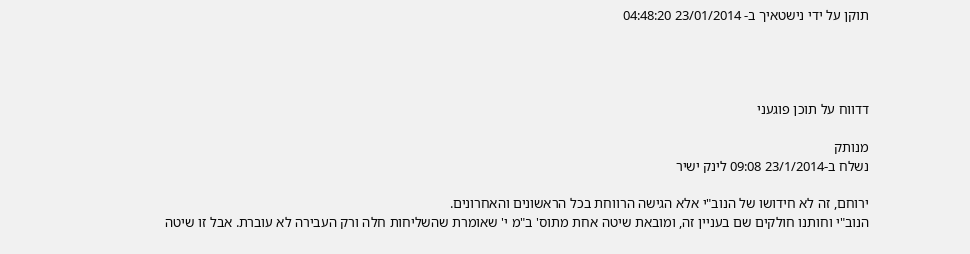תוקן על ידי נישטאיך ב- 23/01/2014 04:48:20




דדווח על תוכן פוגעני

מנותק
נשלח ב-23/1/2014 09:08 לינק ישיר

ירוחם, זה לא חידושו של הנוב"י אלא הגישה הרווחת בכל הראשונים והאחרונים.
הנוב"י וחותנו חולקים שם בעניין זה, ומובאת שיטה אחת מתוס' ב"מ י' שאומרת שהשליחות חלה ורק העבירה לא עוברת. אבל זו שיטה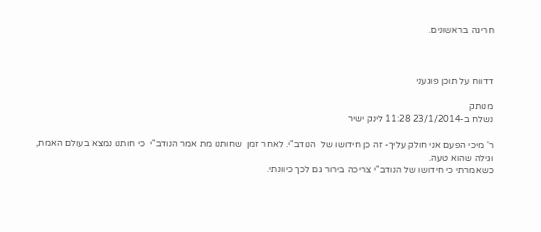חריגה בראשונים.



דדווח על תוכן פוגעני

מנותק
נשלח ב-23/1/2014 11:28 לינק ישיר

ר' מיכי הפעם אני חולק עליך- זה כן חידושו של  הנודב"י. לאחר זמן  שחותנו מת אמר הנודב"י  כי חותנו נמצא בעולם האמת, וגילה שהוא טעה.
כשאמרתי כי חידושו של הנודב"י צריכה בירור גם לכך כיוונתי.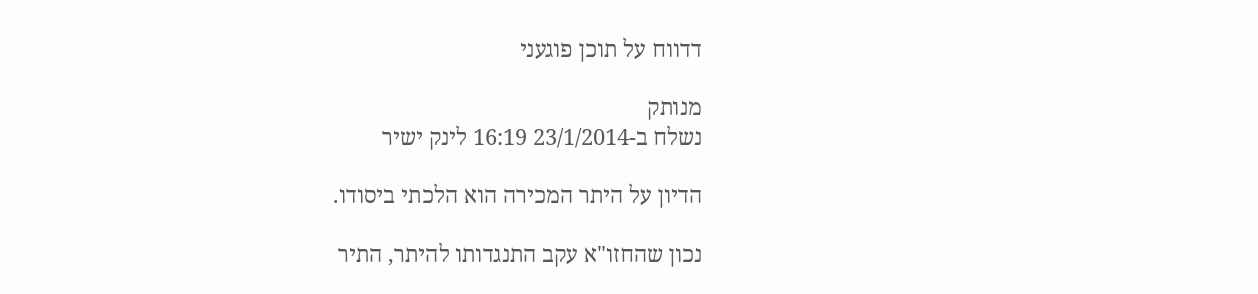דדווח על תוכן פוגעני

מנותק
נשלח ב-23/1/2014 16:19 לינק ישיר

הדיון על היתר המכירה הוא הלכתי ביסודו.

נכון שהחזו"א עקב התנגדותו להיתר, התיר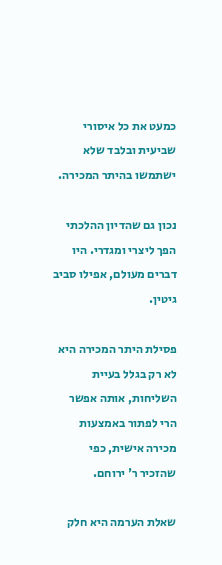כמעט את כל איסורי שביעית ובלבד שלא ישתמשו בהיתר המכירה.

נכון גם שהדיון ההלכתי הפך ליצרי ומגדרי. היו דברים מעולם, אפילו סביב גיטין.

פסילת היתר המכירה היא לא רק בגלל בעיית השליחות, אותה אפשר הרי לפתור באמצעות מכירה אישית, כפי שהזכיר ר' ירוחם.

שאלת הערמה היא חלק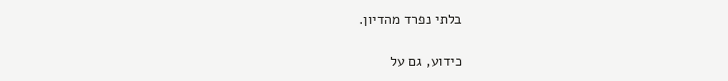בלתי נפרד מהדיון.

כידוע, גם על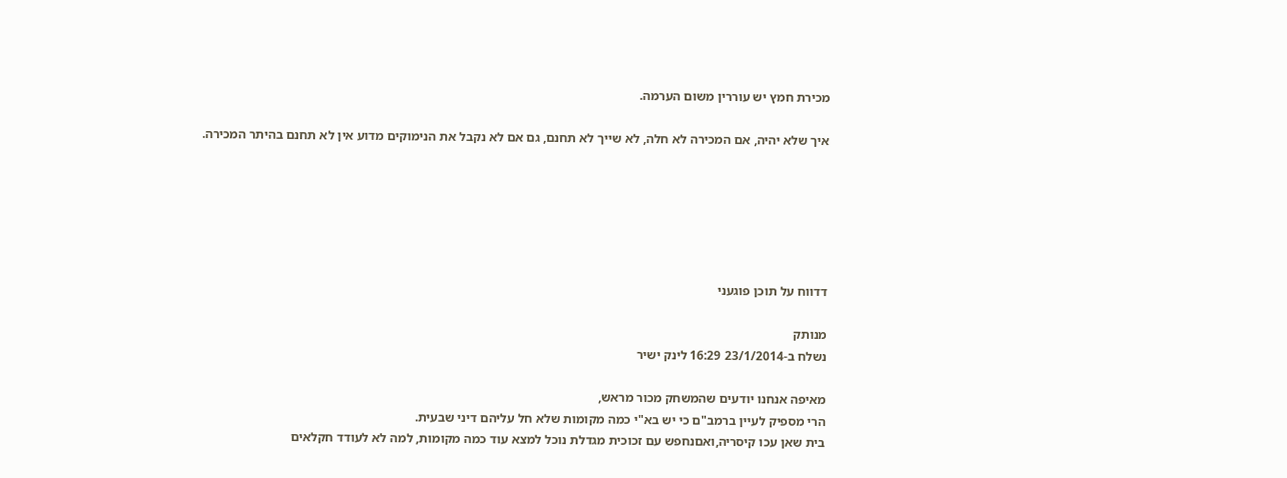מכירת חמץ יש עוררין משום הערמה.

איך שלא יהיה, אם המכירה לא חלה, לא שייך לא תחנם, גם אם לא נקבל את הנימוקים מדוע אין לא תחנם בהיתר המכירה.






דדווח על תוכן פוגעני

מנותק
נשלח ב-23/1/2014 16:29 לינק ישיר

מאיפה אנחנו יודעים שהמשחק מכור מראש,
הרי מספיק לעיין ברמב"ם כי יש בא"י כמה מקומות שלא חל עליהם דיני שבעית.
בית שאן עכו קיסריה,ואםנחפש עם זכוכית מגדלת נוכל למצא עוד כמה מקומות, למה לא לעודד חקלאים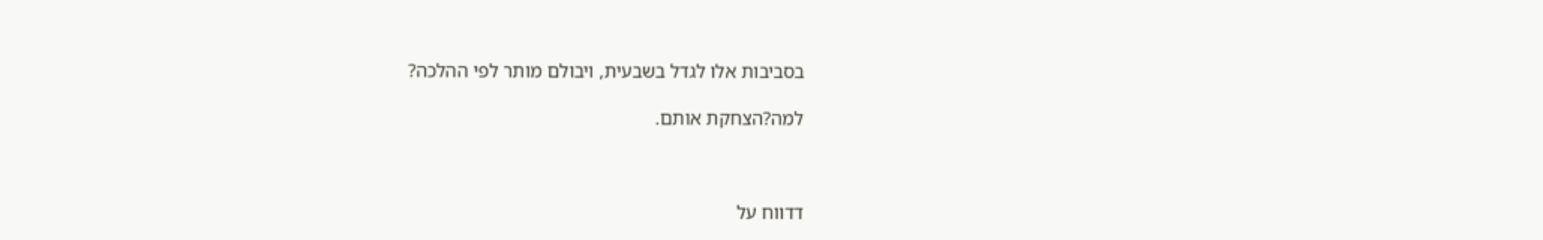בסביבות אלו לגדל בשבעית, ויבולם מותר לפי ההלכה?

למה?הצחקת אותם.



דדווח על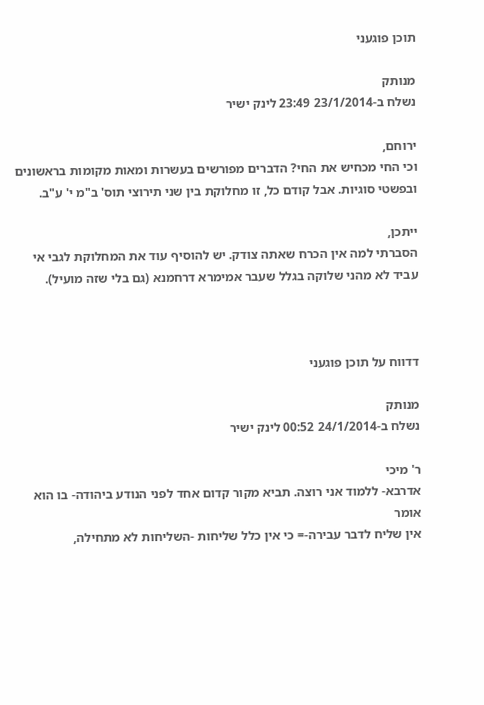תוכן פוגעני

מנותק
נשלח ב-23/1/2014 23:49 לינק ישיר

ירוחם,
וכי החי מכחיש את החי? הדברים מפורשים בעשרות ומאות מקומות בראשונים ובפשטי סוגיות. אבל קודם כל, זו מחלוקת בין שני תירוצי תוס' ב"מ י' ע"ב.

ייתכן,
הסברתי למה אין הכרח שאתה צודק. יש להוסיף עוד את המחלוקת לגבי אי עביד לא מהני שלוקה בגלל שעבר אמימרא דרחמנא (גם בלי שזה מועיל).



דדווח על תוכן פוגעני

מנותק
נשלח ב-24/1/2014 00:52 לינק ישיר

ר' מיכי
אדרבא- ללמוד אני רוצה. תביא מקור קדום אחד לפני הנודע ביהודה- בו הוא אומר
אין שליח לדבר עבירה-= כי אין כלל שליחות -השליחות לא מתחילה,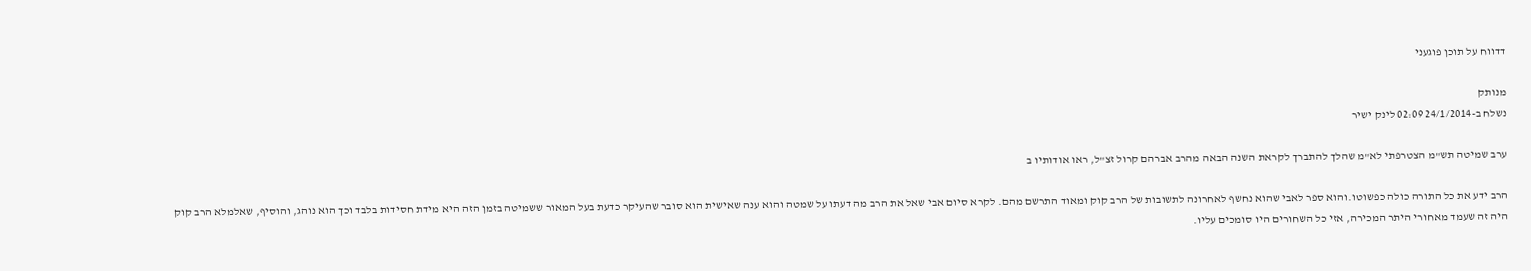דדווח על תוכן פוגעני

מנותק
נשלח ב-24/1/2014 02:09 לינק ישיר

ערב שמיטה תש"מ הצטרפתי לא"מ שהלך להתברך לקראת השנה הבאה מהרב אברהם קרול זצ"ל, ראו אודותיו ב

הרב ידע את כל התורה כולה כפשוטו.והוא ספר לאבי שהוא נחשף לאחרונה לתשובות של הרב קוק ומאוד התרשם מהם. לקרא סיום אבי שאל את הרב מה דעתו על שמטה והוא ענה שאישית הוא סובר שהעיקר כדעת בעל המאור ששמיטה בזמן הזה היא מידת חסידות בלבד וכך הוא נוהג, והוסיף, שאלמלא הרב קוק היה זה שעמד מאחורי היתר המכירה, אזי כל השחורים היו סומכים עליו.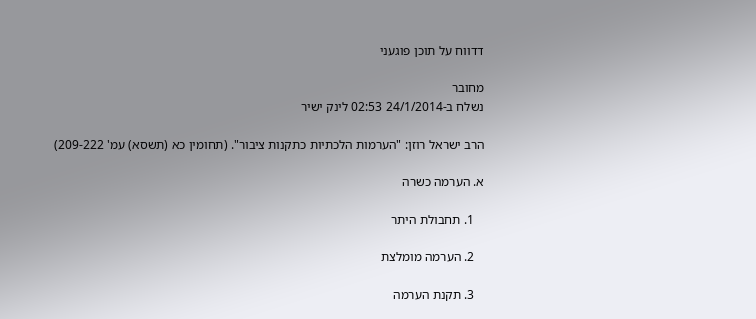דדווח על תוכן פוגעני

מחובר
נשלח ב-24/1/2014 02:53 לינק ישיר

הרב ישראל רוזן: "הערמות הלכתיות כתקנות ציבור". (תחומין כא (תשסא) עמ' 209-222)

א. הערמה כשרה

   1. תחבולת היתר

   2. הערמה מומלצת

   3. תקנת הערמה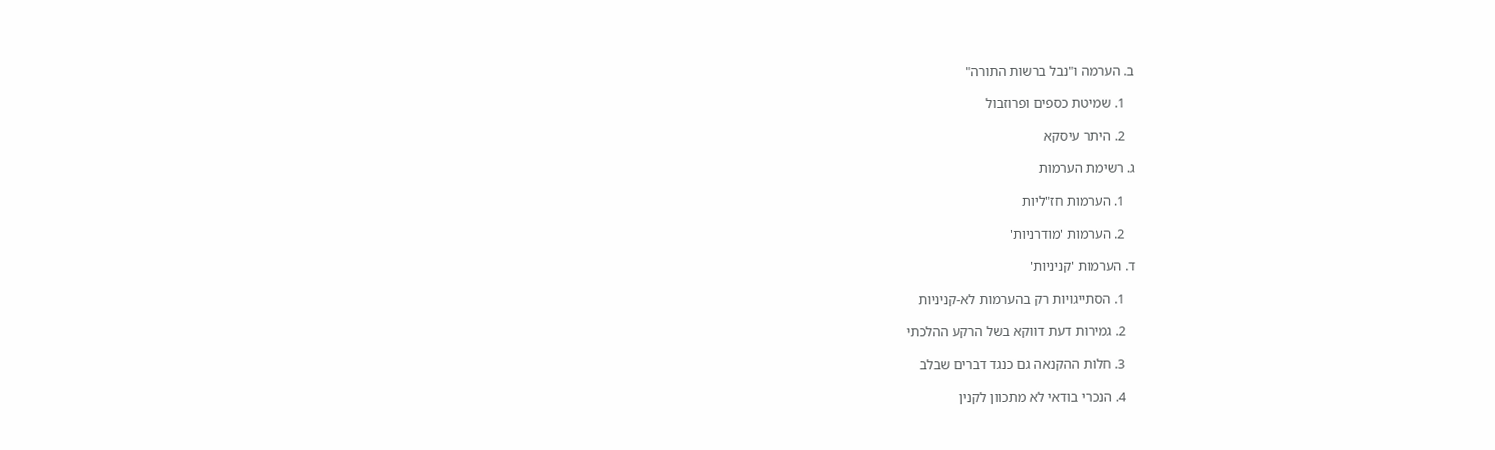ב. הערמה ו"נבל ברשות התורה"

   1. שמיטת כספים ופרוזבול

   2. היתר עיסקא

ג. רשימת הערמות

   1. הערמות חז"ליות

   2. הערמות 'מודרניות'

ד. הערמות 'קניניות'

   1. הסתייגויות רק בהערמות לא-קניניות

   2. גמירות דעת דווקא בשל הרקע ההלכתי

   3. חלות ההקנאה גם כנגד דברים שבלב

   4. הנכרי בודאי לא מתכוון לקנין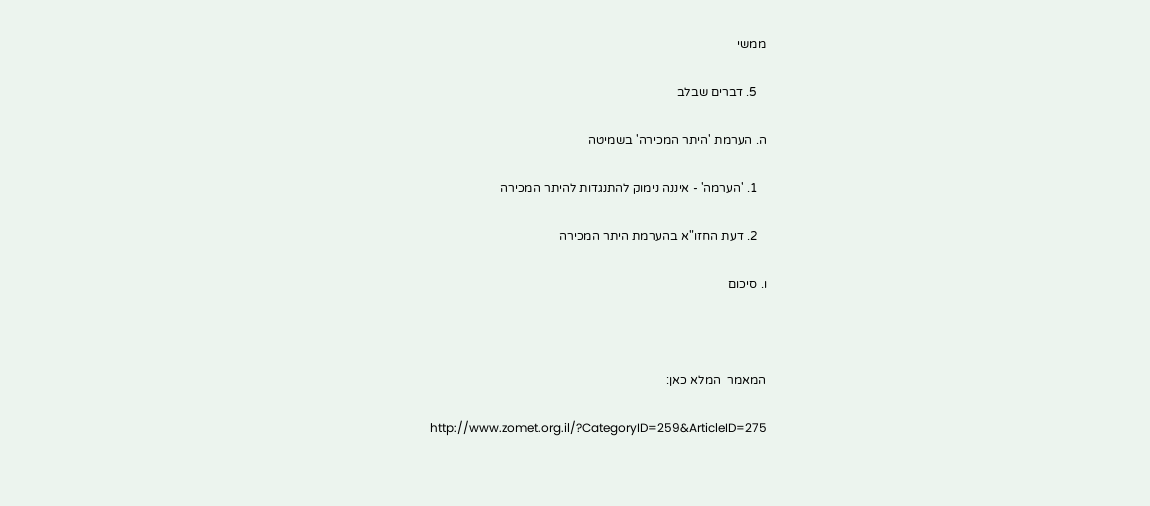ממשי

   5. דברים שבלב

ה. הערמת 'היתר המכירה' בשמיטה

   1. 'הערמה' - איננה נימוק להתנגדות להיתר המכירה

   2. דעת החזו"א בהערמת היתר המכירה

ו. סיכום



המאמר  המלא כאן:

http://www.zomet.org.il/?CategoryID=259&ArticleID=275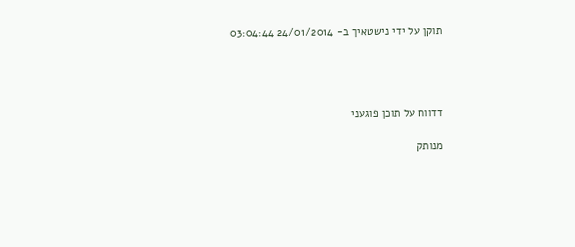תוקן על ידי נישטאיך ב- 24/01/2014 03:04:44




דדווח על תוכן פוגעני

מנותק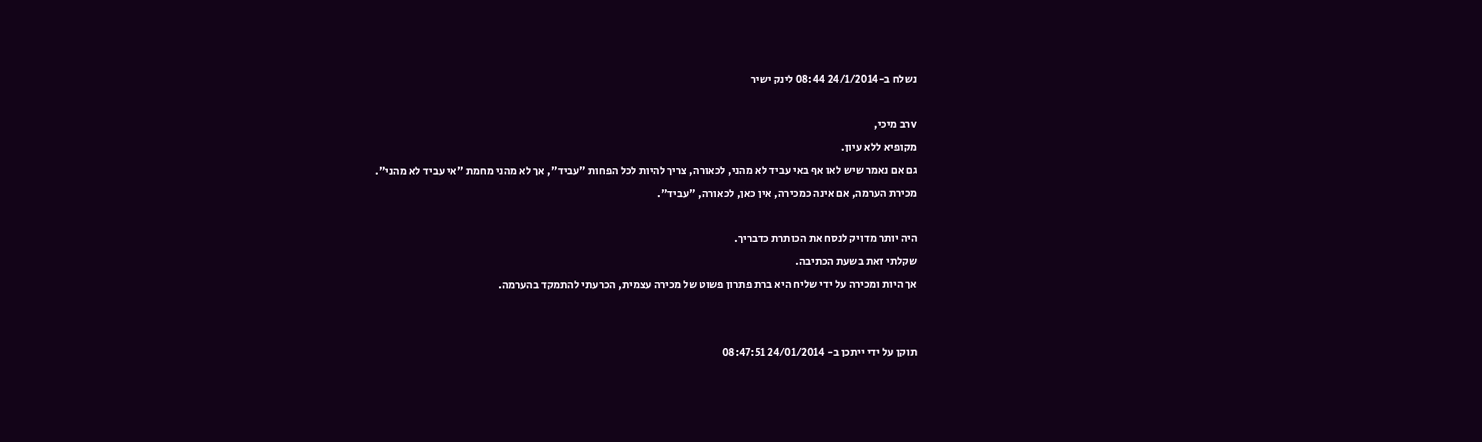נשלח ב-24/1/2014 08:44 לינק ישיר

vרב מיכי,
מקופיא ללא עיון.
גם אם נאמר שיש לאו אף באי עביד לא מהני, לכאורה, צריך להיות לכל הפחות "עביד", אך לא מהני מחמת "אי עביד לא מהני".
מכירת הערמה, אם אינה כמכירה, אין כאן, לכאורה, "עביד".

היה יותר מדויק לנסח את הכותרת כדבריך.
שקלתי זאת בשעת הכתיבה.
אך היות ומכירה על ידי שליח היא ברת פתרון פשוט של מכירה עצמית, הכרעתי להתמקד בהערמה.


תוקן על ידי ייתכן ב- 24/01/2014 08:47:51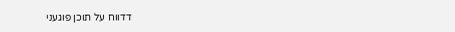דדווח על תוכן פוגעני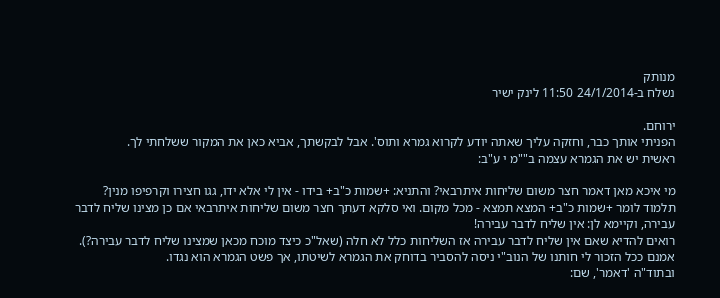מנותק
נשלח ב-24/1/2014 11:50 לינק ישיר

ירוחם.
הפניתי אותך כבר, וחזקה עליך שאתה יודע לקרוא גמרא ותוס'. אבל לבקשתך, אביא כאן את המקור ששלחתי לך.
ראשית יש את הגמרא עצמה ב""מ י ע"ב:

מי איכא מאן דאמר חצר משום שליחות איתרבאי? והתניא: +שמות כ"ב+ בידו - אין לי אלא ידו, גגו חצירו וקרפיפו מנין? תלמוד לומר +שמות כ"ב+ המצא תמצא - מכל מקום. ואי סלקא דעתך חצר משום שליחות איתרבאי אם כן מצינו שליח לדבר עבירה, וקיימא לן: אין שליח לדבר עבירה!
רואים להדיא שאם אין שליח לדבר עבירה אז השליחות כלל לא חלה (שאל"כ כיצד מוכח מכאן שמצינו שליח לדבר עבירה?). אמנם ככל הזכור לי חותנו של הנוב"י ניסה להסביר בדוחק את הגמרא לשיטתו, אך פשט הגמרא הוא נגדו.
ובתוד"ה 'דאמר', שם: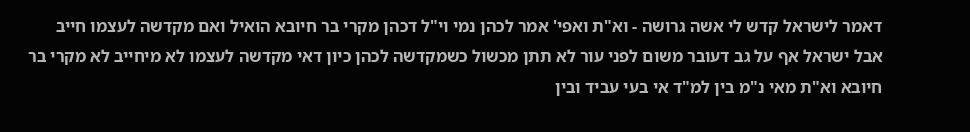דאמר לישראל קדש לי אשה גרושה - וא"ת ואפי' אמר לכהן נמי וי"ל דכהן מקרי בר חיובא הואיל ואם מקדשה לעצמו חייב אבל ישראל אף על גב דעובר משום לפני עור לא תתן מכשול כשמקדשה לכהן כיון דאי מקדשה לעצמו לא מיחייב לא מקרי בר חיובא וא"ת מאי נ"מ בין למ"ד אי בעי עביד ובין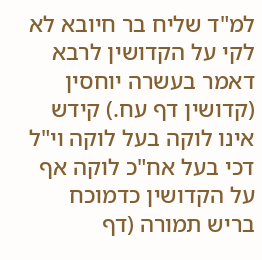למ"ד שליח בר חיובא לא לקי על הקדושין לרבא דאמר בעשרה יוחסין (קדושין דף עח.) קידש אינו לוקה בעל לוקה וי"ל דכי בעל אח"כ לוקה אף על הקדושין כדמוכח בריש תמורה (דף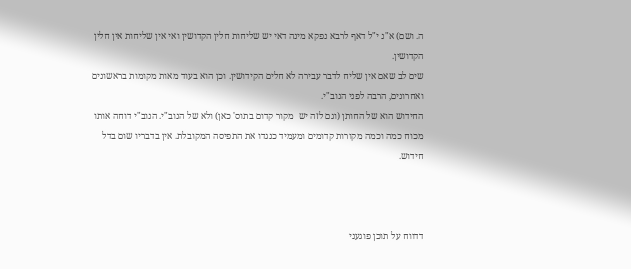ה. ושם) א"נ י"ל דאף לרבא נפקא מינה דאי יש שליחות חלין הקדושין ואי אין שליחות אין חלין הקדושין.
שים לב שאם אין שליח לדבר עבירה לא חלים הקידושין. וכן הוא בעוד מאות מקומות בראשונים ואחרונים, הרבה לפני הנוב"י.
החידוש הוא של החותן (וגם לזה יש  מקור קדום בתוס' כאן) ולא של הנוב"י. הנוב"י דוחה אותו מכוח כמה וכמה מקורות קדומים ומעמיד כנגדו את התפיסה המקובלת. אין בדבריו שום בדל חידוש.



דדווח על תוכן פוגעני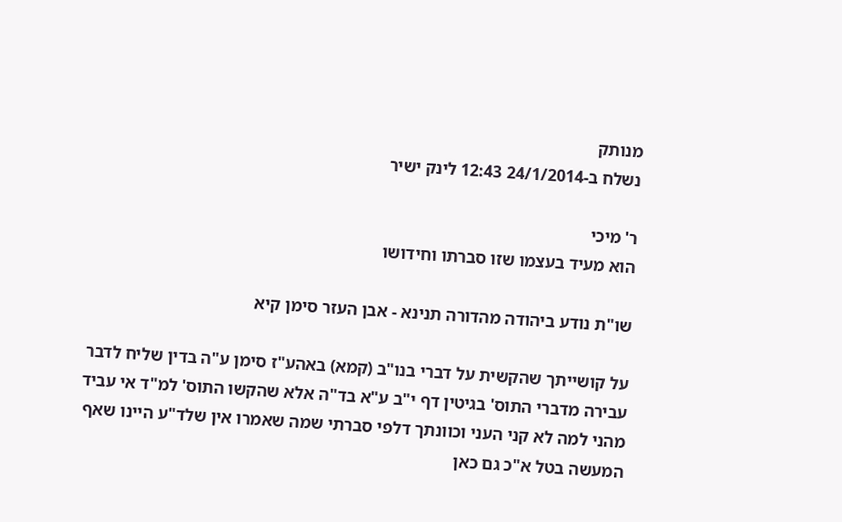מנותק
נשלח ב-24/1/2014 12:43 לינק ישיר

ר' מיכי
הוא מעיד בעצמו שזו סברתו וחידושו

שו"ת נודע ביהודה מהדורה תנינא - אבן העזר סימן קיא

על קושייתך שהקשית על דברי בנו"ב (קמא) באהע"ז סימן ע"ה בדין שליח לדבר עבירה מדברי התוס' בגיטין דף י"ב ע"א בד"ה אלא שהקשו התוס' למ"ד אי עביד מהני למה לא קני העני וכוונתך דלפי סברתי שמה שאמרו אין שלד"ע היינו שאף המעשה בטל א"כ גם כאן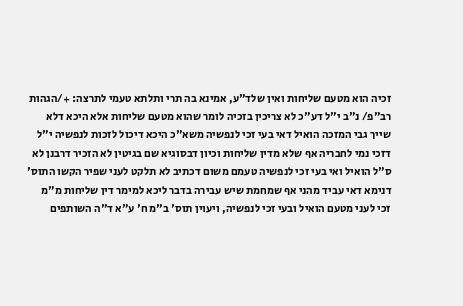זכיה הוא מטעם שליחות ואין שלד"ע, אמינא בה תרי ותלתא טעמי לתרצה: +/הגהות רב"פ/ נ"ב י"ל דע"כ לא צריכין בזכיה לומר שהוא מטעם שליחות אלא היכא דלא שייך גבי המזכה הואיל דאי בעי זכי לנפשיה משא"כ היכא דיכול לזכות לנפשיה י"ל דזכי נמי לחבריה אף שלא מדין שליחות וכיון דבסוגיא שם בגיטין לא הזכיר דרבנן לא ס"ל הואיל ואי בעי זכי לנפשיה טעמם משום דכתיב לא תלקט לעני שפיר הקשו התוס' דנימא דאי עביד מהני אף שמחמת שיש עבירה בדבר ליכא למימר דין שליחות מ"מ זכי לעני מטעם הואיל ובעי זכי לנפשיה, ויעוין תוס' ב"מ ח' ע"א ד"ה השותפים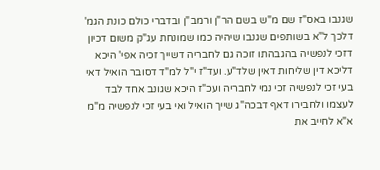שגנבו באס"ז שם מ"ש בשם הר"ן ורמב"ן ובדברי כולם כונת הגמ' דלכך ל"א בשותפים שגנבו שיהיה כמו שמונחת עג"ק משום דכיון דזכי לנפשיה בהגבהתו זוכה גם לחבריה דשייך זכיה אפי' היכא דליכא דין שליחות דאין שלד"ע. ועד"ז י"ל למ"ד דסובר הואיל דאי בעי זכי לנפשיה זכי נמי לחבריה ועכ"ז היכא שגונב אחד לבד לעצמו ולחבירו דאף דבכה"ג שייך הואיל ואי בעי זכי לנפשיה מ"מ א"א לחייב את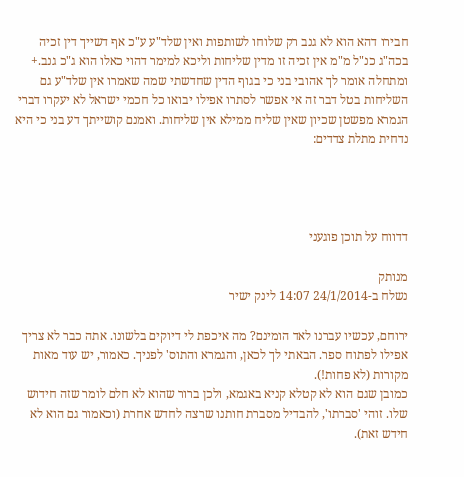חבירו דהא הוא לא גנב רק שלוחו לשותפות ואין שלד"ע ע"כ אף דשייך דין זכיה בכה"ג כנ"ל מ"מ אין זכיה זו מדין שליחות וליכא למימר דהוי כאלו הוא ג"כ גנב.+ ומתחלה אומר לך אהובי בני כי בגוף הדין שחדשתי שמה שאמרו אין שלד"ע גם השליחות בטל דבר זה אי אפשר לסתרו אפילו יבואו כל חכמי ישראל לא יעקרו דברי הגמרא מפשטן שכיון שאין שליח ממילא אין שליחות. ואמנם קושייתך דע בני כי היא נדחית מתלת צדדים:




דדווח על תוכן פוגעני

מנותק
נשלח ב-24/1/2014 14:07 לינק ישיר

ירוחם, עכשיו עברנו לאד הומינם? מה איכפת לי דיוקים בלשונו. אתה כבר לא צריך אפילו לפתוח ספר. הבאתי לך לכאן, והגמרא והתוס' לפניך. כאמור, יש עוד מאות מקורות (לא פחות!).
כמובן שגם הוא לא קטלא קניא באגמא, ולכן ברור שהוא לא חלם לומר שזה חידוש שלו. זוהי 'סברתו', להבדיל מסברת חותנו שרצה לחדש אחרת (וכאמור גם הוא לא חידש זאת).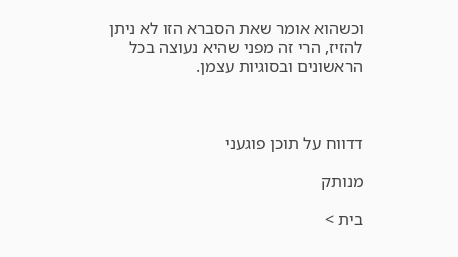וכשהוא אומר שאת הסברא הזו לא ניתן להזיז, הרי זה מפני שהיא נעוצה בכל הראשונים ובסוגיות עצמן.



דדווח על תוכן פוגעני

מנותק

בית >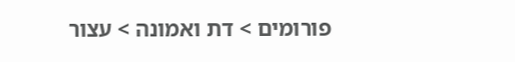פורומים > דת ואמונה > עצור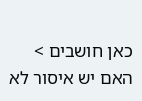כאן חושבים > האם יש איסור לא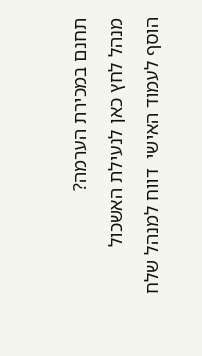תחנם במכירת הערמה?
מנהל לחץ כאן לנעילת האשכול
הוסף לעמוד האישי  דווח למנהל שלח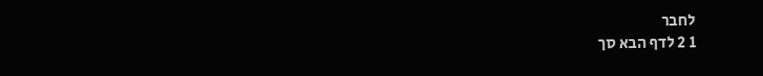לחבר
1 2 לדף הבא סך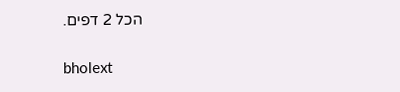הכל 2 דפים.

bholext